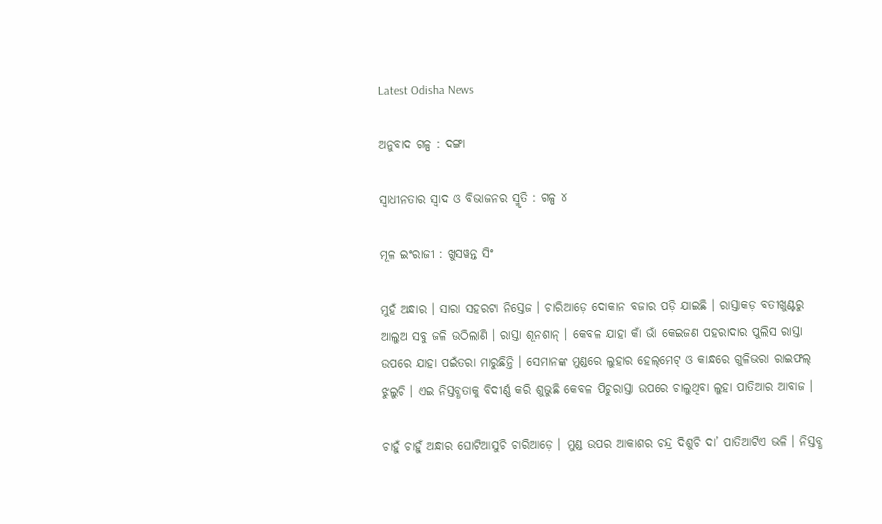Latest Odisha News

ଅନୁବାଦ ଗଳ୍ପ : ଦଙ୍ଗା

ସ୍ୱାଧୀନତାର ସ୍ୱାଦ ଓ ବିଭାଜନର ସ୍ମୃତି : ଗଳ୍ପ ୪

ମୂଳ ଇଂରାଜୀ : ଖୁସୱନ୍ତ ସିଂ

ମୁହଁ ଅନ୍ଧାର । ସାରା ସହରଟା ନିସ୍ତେଜ । ଚାରିଆଡ଼େ ଦୋକାନ ବଜାର ପଡ଼ି ଯାଇଛି । ରାସ୍ତାକଡ଼ ବତୀଖୁଣ୍ଟରୁ ଆଲୁଅ ସବୁ ଜଳି ଉଠିଲାଣି । ରାସ୍ତା ଶୂନଶାନ୍ । କେବଳ ଯାହା କାଁ ଭାଁ କେଇଜଣ ପହରାଦାର ପୁଲିସ ରାସ୍ତା ଉପରେ ଯାହା ପଇଁତରା ମାରୁଛିନ୍ତି । ସେମାନଙ୍କ ମୁଣ୍ଡରେ ଲୁହାର ହେଲ୍‌ମେଟ୍ ଓ କାନ୍ଧରେ ଗୁଳିଭରା ରାଇଫଲ୍ ଝୁଲୁଚି । ଏଇ ନିସ୍ତବ୍ଧତାକୁ ବିଦୀର୍ଣ୍ଣ କରି ଶୁଭୁଛି କେବଳ ପିଚୁରାସ୍ତା ଉପରେ ଚାଲୁଥିବା ଲୁହା ପାତିଆର ଆବାଜ ।

ଚାହୁଁ ଚାହୁଁ ଅନ୍ଧାର ଘୋଟିଆସୁଚି ଚାରିଆଡ଼େ । ମୁଣ୍ଡ ଉପର ଆକାଶର ଚନ୍ଦ୍ର ଦିଶୁଚି ଦା’ ପାତିଆଟିଏ ଭଳି । ନିସ୍ତବ୍ଧ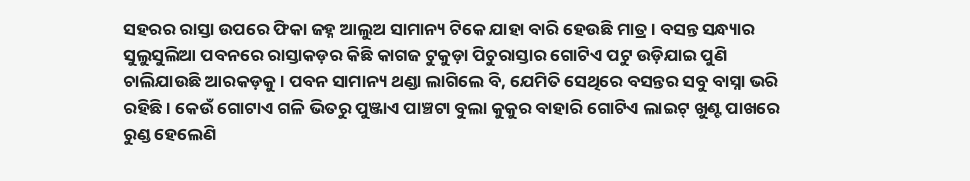ସହରର ରାସ୍ତା ଉପରେ ଫିକା ଜହ୍ନ ଆଲୁଅ ସାମାନ୍ୟ ଟିକେ ଯାହା ବାରି ହେଉଛି ମାତ୍ର । ବସନ୍ତ ସନ୍ଧ୍ୟାର ସୁଲୁସୁଲିଆ ପବନରେ ରାସ୍ତାକଡ଼ର କିଛି କାଗଜ ଟୁକୁଡ଼ା ପିଚୁରାସ୍ତାର ଗୋଟିଏ ପଟୁ ଉଡ଼ିଯାଇ ପୁଣି ଚାଲିଯାଉଛି ଆରକଡ଼କୁ । ପବନ ସାମାନ୍ୟ ଥଣ୍ଡା ଲାଗିଲେ ବି, ଯେମିତି ସେଥିରେ ବସନ୍ତର ସବୁ ବାସ୍ନା ଭରି ରହିଛି । କେଉଁ ଗୋଟାଏ ଗଳି ଭିତରୁ ପୁଞ୍ଜାଏ ପାଞ୍ଚଟା ବୁଲା କୁକୁର ବାହାରି ଗୋଟିଏ ଲାଇଟ୍ ଖୁଣ୍ଟ ପାଖରେ ରୁଣ୍ଡ ହେଲେଣି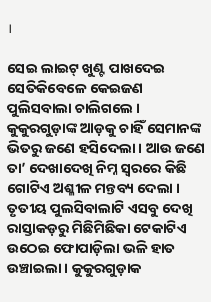।

ସେଇ ଲାଇଟ୍ ଖୁଣ୍ଟ ପାଖଦେଇ ସେତିକିବେଳେ କେଇଜଣ ପୁଲିସବାଲା ଚାଲିଗଲେ । କୁକୁରଗୁଡ଼ାଙ୍କ ଆଡ଼କୁ ଚାହିଁ ସେମାନଙ୍କ ଭିତରୁ ଜଣେ ହସିଦେଲା । ଆଉ ଜଣେ ତା’ ଦେଖାଦେଖି ନିମ୍ନ ସ୍ୱରରେ କିଛି ଗୋଟିଏ ଅଶ୍ଳୀଳ ମନ୍ତବ୍ୟ ଦେଲା । ତୃତୀୟ ପୁଲସିବାଲାଟି ଏସବୁ ଦେଖି ରାସ୍ତାକଡ଼ରୁ ମିଛିମିଛିକା ଟେକାଟିଏ ଉଠେଇ ଫୋପାଡ଼ିଲା ଭଳି ହାତ ଉଞ୍ଚାଇଲା । କୁକୁରଗୁଡ଼ାକ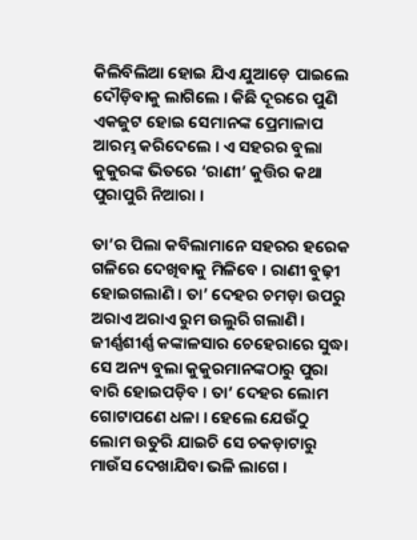କିଲିବିଲିଆ ହୋଇ ଯିଏ ଯୁଆଡ଼େ ପାଇଲେ ଦୌଡ଼ିବାକୁ ଲାଗିଲେ । କିଛି ଦୂରରେ ପୁଣି ଏକଜୁଟ ହୋଇ ସେମାନଙ୍କ ପ୍ରେମାଳାପ ଆରମ୍ଭ କରିଦେଲେ । ଏ ସହରର ବୁଲା କୁକୁରଙ୍କ ଭିତରେ ‘ରାଣୀ’ କୁତ୍ତିର କଥା ପୁରାପୁରି ନିଆରା ।

ତା’ର ପିଲା କବିଲାମାନେ ସହରର ହରେକ ଗଳିରେ ଦେଖିବାକୁ ମିଳିବେ । ରାଣୀ ବୁଢ଼ୀ ହୋଇଗଲାଣି । ତା’ ଦେହର ଚମଡ଼ା ଉପରୁ ଅରାଏ ଅରାଏ ରୁମ ଉଲୁରି ଗଲାଣି । ଜୀର୍ଣ୍ଣଶୀର୍ଣ୍ଣ କଙ୍କାଳସାର ଚେହେରାରେ ସୁଦ୍ଧା ସେ ଅନ୍ୟ ବୁଲା କୁକୁରମାନଙ୍କଠାରୁ ପୁରା ବାରି ହୋଇପଡ଼ିବ । ତା’ ଦେହର ଲୋମ ଗୋଟାପଣେ ଧଳା । ହେଲେ ଯେଉଁଠୁ ଲୋମ ଉତୁରି ଯାଇଚି ସେ ଚକଡ଼ାଟାରୁ ମାଉଁସ ଦେଖାଯିବା ଭଳି ଲାଗେ ।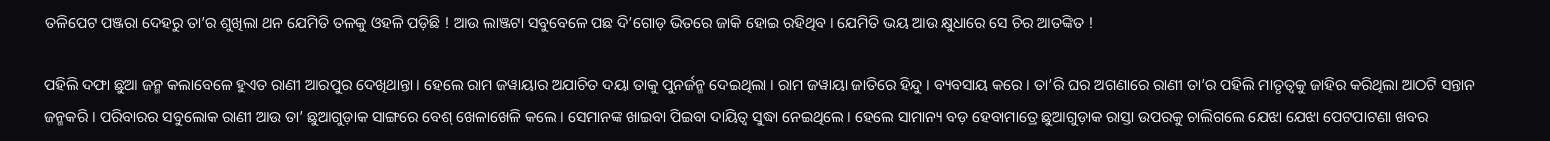ତଳିପେଟ ପଞ୍ଜରା ଦେହରୁ ତା’ର ଶୁଖିଲା ଥନ ଯେମିତି ତଳକୁ ଓହଳି ପଡ଼ିଛି ! ଆଉ ଲାଞ୍ଜଟା ସବୁବେଳେ ପଛ ଦି’ଗୋଡ଼ ଭିତରେ ଜାକି ହୋଇ ରହିଥିବ । ଯେମିତି ଭୟ ଆଉ କ୍ଷୁଧାରେ ସେ ଚିର ଆତଙ୍କିତ !

ପହିଲି ଦଫା ଛୁଆ ଜନ୍ମ କଲାବେଳେ ହୁଏତ ରାଣୀ ଆରପୁର ଦେଖିଥାନ୍ତା । ହେଲେ ରାମ ଜୱାୟାର ଅଯାଚିତ ଦୟା ତାକୁ ପୁନର୍ଜନ୍ମ ଦେଇଥିଲା । ରାମ ଜୱାୟା ଜାତିରେ ହିନ୍ଦୁ । ବ୍ୟବସାୟ କରେ । ତା’ରି ଘର ଅଗଣାରେ ରାଣୀ ତା’ର ପହିଲି ମାତୃତ୍ୱକୁ ଜାହିର କରିଥିଲା ଆଠଟି ସନ୍ତାନ ଜନ୍ମକରି । ପରିବାରର ସବୁଲୋକ ରାଣୀ ଆଉ ତା’ ଛୁଆଗୁଡ଼ାକ ସାଙ୍ଗରେ ବେଶ୍ ଖେଳାଖେଳି କଲେ । ସେମାନଙ୍କ ଖାଇବା ପିଇବା ଦାୟିତ୍ୱ ସୁଦ୍ଧା ନେଇଥିଲେ । ହେଲେ ସାମାନ୍ୟ ବଡ଼ ହେବାମାତ୍ରେ ଛୁଆଗୁଡ଼ାକ ରାସ୍ତା ଉପରକୁ ଚାଲିଗଲେ ଯେଝା ଯେଝା ପେଟପାଟଣା ଖବର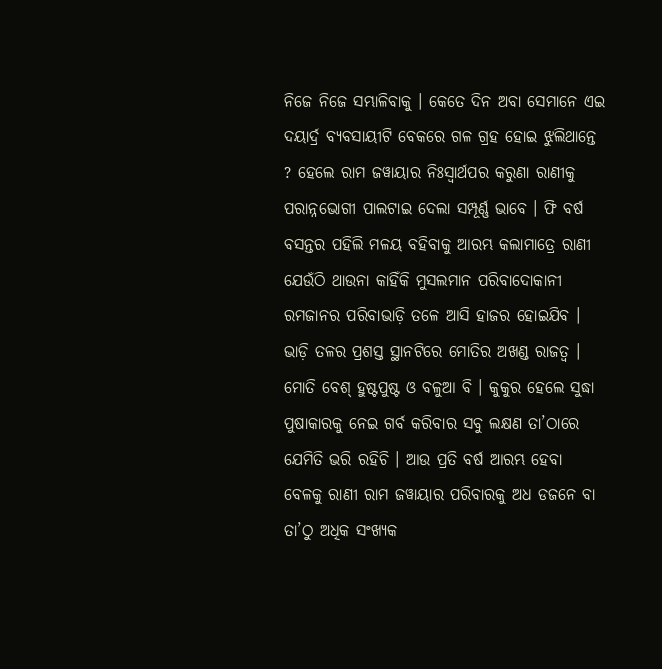ନିଜେ ନିଜେ ସମ୍ଭାଳିବାକୁ । କେତେ ଦିନ ଅବା ସେମାନେ ଏଇ ଦୟାର୍ଦ୍ର ବ୍ୟବସାୟୀଟି ବେକରେ ଗଳ ଗ୍ରହ ହୋଇ ଝୁଲିଥାନ୍ତେ ? ହେଲେ ରାମ ଜୱାୟାର ନିଃସ୍ୱାର୍ଥପର କରୁଣା ରାଣୀକୁ ପରାନ୍ନଭୋଗୀ ପାଲଟାଇ ଦେଲା ସମ୍ପୂର୍ଣ୍ଣ ଭାବେ । ଫି ବର୍ଷ ବସନ୍ତର ପହିଲି ମଳୟ ବହିବାକୁ ଆରମ୍ଭ କଲାମାତ୍ରେ ରାଣୀ ଯେଉଁଠି ଥାଉନା କାହିଁକି ମୁସଲମାନ ପରିବାଦୋକାନୀ ରମଜାନର ପରିବାଭାଡ଼ି ତଳେ ଆସି ହାଜର ହୋଇଯିବ । ଭାଡ଼ି ତଳର ପ୍ରଶସ୍ତ ସ୍ଥାନଟିରେ ମୋତିର ଅଖଣ୍ଡ ରାଜତ୍ୱ । ମୋତି ବେଶ୍ ହୁଷ୍ଟପୁଷ୍ଟ ଓ ବଳୁଆ ବି । କୁକୁର ହେଲେ ସୁଦ୍ଧା ପୁଷାକାରକୁ ନେଇ ଗର୍ବ କରିବାର ସବୁ ଲକ୍ଷଣ ତା’ଠାରେ ଯେମିତି ଭରି ରହିଚି । ଆଉ ପ୍ରତି ବର୍ଷ ଆରମ୍ଭ ହେବା ବେଳକୁ ରାଣୀ ରାମ ଜୱାୟାର ପରିବାରକୁ ଅଧ ଡଜନେ ବା ତା’ଠୁ ଅଧିକ ସଂଖ୍ୟକ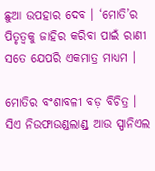ଛୁଆ ଉପହାର ଦେବ । ‘ମୋତି’ର ପିତୃତ୍ୱକୁ ଜାହିର କରିବା ପାଇଁ ରାଣୀ ସତେ ଯେପରି ଏକମାତ୍ର ମାଧ୍ୟମ ।

ମୋତିର ବଂଶାବଳୀ ବଡ଼ ବିଚିତ୍ର । ସିଏ ନିଉଫାଉଣ୍ଡଲାଣ୍ଡ୍ ଆଉ ସ୍ପାନିଏଲ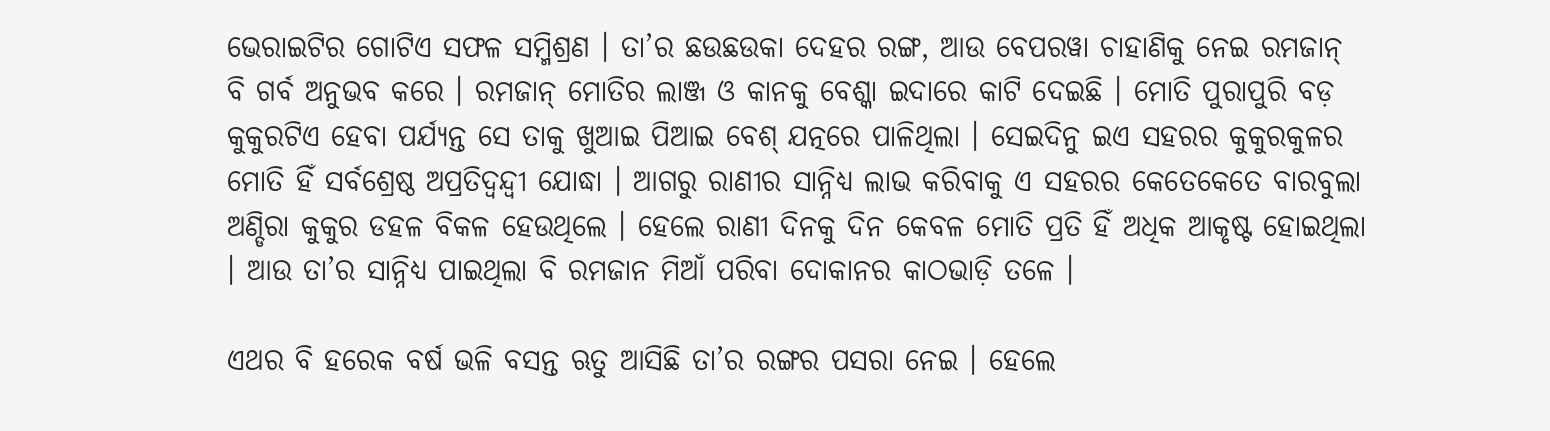ଭେରାଇଟିର ଗୋଟିଏ ସଫଳ ସମ୍ମିଶ୍ରଣ । ତା’ର ଛଉଛଉକା ଦେହର ରଙ୍ଗ, ଆଉ ବେପରୱା ଚାହାଣିକୁ ନେଇ ରମଜାନ୍ ବି ଗର୍ବ ଅନୁଭବ କରେ । ରମଜାନ୍ ମୋତିର ଲାଞ୍ଜ ଓ କାନକୁ ବେଶ୍କା ଇଦାରେ କାଟି ଦେଇଛି । ମୋତି ପୁରାପୁରି ବଡ଼ କୁକୁରଟିଏ ହେବା ପର୍ଯ୍ୟନ୍ତ ସେ ତାକୁ ଖୁଆଇ ପିଆଇ ବେଶ୍ ଯତ୍ନରେ ପାଳିଥିଲା । ସେଇଦିନୁ ଇଏ ସହରର କୁକୁରକୁଳର ମୋତି ହିଁ ସର୍ବଶ୍ରେଷ୍ଠ ଅପ୍ରତିଦ୍ୱନ୍ଦ୍ୱୀ ଯୋଦ୍ଧା । ଆଗରୁ ରାଣୀର ସାନ୍ନିଧ୍ୟ ଲାଭ କରିବାକୁ ଏ ସହରର କେତେକେତେ ବାରବୁଲା ଅଣ୍ଡିରା କୁକୁର ଡହଳ ବିକଳ ହେଉଥିଲେ । ହେଲେ ରାଣୀ ଦିନକୁ ଦିନ କେବଳ ମୋତି ପ୍ରତି ହିଁ ଅଧିକ ଆକୃଷ୍ଟ ହୋଇଥିଲା । ଆଉ ତା’ର ସାନ୍ନିଧ୍ୟ ପାଇଥିଲା ବି ରମଜାନ ମିଆଁ ପରିବା ଦୋକାନର କାଠଭାଡ଼ି ତଳେ ।

ଏଥର ବି ହରେକ ବର୍ଷ ଭଳି ବସନ୍ତ ଋତୁ ଆସିଛି ତା’ର ରଙ୍ଗର ପସରା ନେଇ । ହେଲେ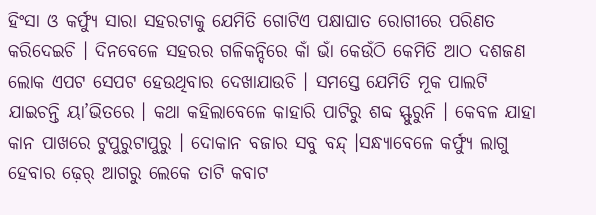ହିଂସା ଓ କର୍ଫ୍ୟୁ ସାରା ସହରଟାକୁ ଯେମିତି ଗୋଟିଏ ପକ୍ଷାଘାତ ରୋଗୀରେ ପରିଣତ କରିଦେଇଚି । ଦିନବେଳେ ସହରର ଗଳିକନ୍ଦିରେ କାଁ ଭାଁ କେଉଁଠି କେମିତି ଆଠ ଦଶଜଣ ଲୋକ ଏପଟ ସେପଟ ହେଉଥିବାର ଦେଖାଯାଉଚି । ସମସ୍ତେ ଯେମିତି ମୂକ ପାଲଟି ଯାଇଚନ୍ତି ୟା’ଭିତରେ । କଥା କହିଲାବେଳେ କାହାରି ପାଟିରୁ ଶବ୍ଦ ସ୍ଫୁରୁନି । କେବଳ ଯାହା କାନ ପାଖରେ ଟୁପୁରୁଟାପୁରୁ । ଦୋକାନ ବଜାର ସବୁ ବନ୍ଦ୍ ।ସନ୍ଧ୍ୟାବେଳେ କର୍ଫ୍ୟୁ ଲାଗୁ ହେବାର ଢ଼େର୍ ଆଗରୁ ଲେକେ ତାଟି କବାଟ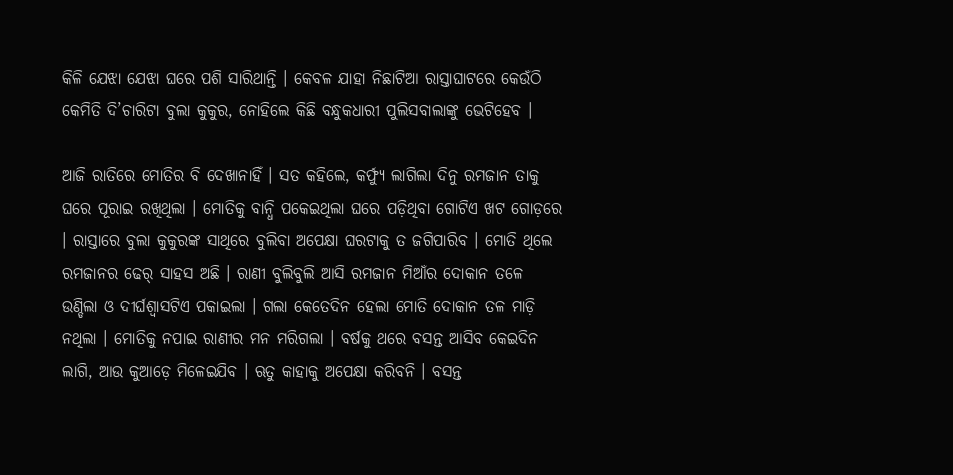କିଳି ଯେଝା ଯେଝା ଘରେ ପଶି ସାରିଥାନ୍ତି । କେବଳ ଯାହା ନିଛାଟିଆ ରାସ୍ତାଘାଟରେ କେଉଁଠି କେମିତି ଦି’ଚାରିଟା ବୁଲା କୁକୁର, ନୋହିଲେ କିଛି ବନ୍ଧୁକଧାରୀ ପୁଲିସବାଲାଙ୍କୁ ଭେଟିହେବ ।

ଆଜି ରାତିରେ ମୋତିର ବି ଦେଖାନାହିଁ । ସତ କହିଲେ, କର୍ଫ୍ୟୁ ଲାଗିଲା ଦିନୁ ରମଜାନ ତାକୁ ଘରେ ପୂରାଇ ରଖିଥିଲା । ମୋତିକୁ ବାନ୍ଧି ପକେଇଥିଲା ଘରେ ପଡ଼ିଥିବା ଗୋଟିଏ ଖଟ ଗୋଡ଼ରେ । ରାସ୍ତାରେ ବୁଲା କୁକୁରଙ୍କ ସାଥିରେ ବୁଲିବା ଅପେକ୍ଷା ଘରଟାକୁ ତ ଜଗିପାରିବ । ମୋତି ଥିଲେ ରମଜାନର ଢେର୍ ସାହସ ଅଛି । ରାଣୀ ବୁଲିବୁଲି ଆସି ରମଜାନ ମିଆଁର ଦୋକାନ ତଳେ ଉଣ୍ଡିଲା ଓ ଦୀର୍ଘଶ୍ୱାସଟିଏ ପକାଇଲା । ଗଲା କେତେଦିନ ହେଲା ମୋତି ଦୋକାନ ତଳ ମାଡ଼ି ନଥିଲା । ମୋତିକୁ ନପାଇ ରାଣୀର ମନ ମରିଗଲା । ବର୍ଷକୁ ଥରେ ବସନ୍ତ ଆସିବ କେଇଦିନ ଲାଗି, ଆଉ କୁଆଡ଼େ ମିଳେଇଯିବ । ଋତୁ କାହାକୁ ଅପେକ୍ଷା କରିବନି । ବସନ୍ତ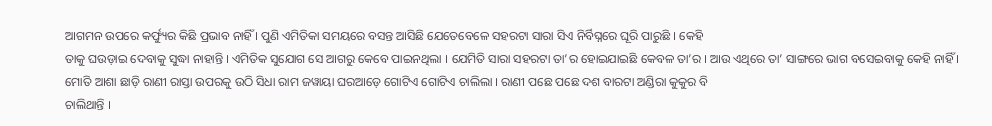ଆଗମନ ଉପରେ କର୍ଫ୍ୟୁର କିଛି ପ୍ରଭାବ ନାହିଁ । ପୁଣି ଏମିତିକା ସମୟରେ ବସନ୍ତ ଆସିଛି ଯେତେବେଳେ ସହରଟା ସାରା ସିଏ ନିର୍ବିଘ୍ନରେ ଘୂରି ପାରୁଛି । କେହି
ତାକୁ ଘଉଡ଼ାଇ ଦେବାକୁ ସୁଦ୍ଧା ନାହାନ୍ତି । ଏମିତିକ ସୁଯୋଗ ସେ ଆଗରୁ କେବେ ପାଇନଥିଲା । ଯେମିତି ସାରା ସହରଟା ତା’ର ହୋଇଯାଇଛି କେବଳ ତା’ର । ଆଉ ଏଥିରେ ତା’ ସାଙ୍ଗରେ ଭାଗ ବସେଇବାକୁ କେହି ନାହିଁ । ମୋତି ଆଶା ଛାଡ଼ି ରାଣୀ ରାସ୍ତା ଉପରକୁ ଉଠି ସିଧା ରାମ ଜୱାୟା ଘରଆଡ଼େ ଗୋଟିଏ ଗୋଟିଏ ଚାଲିଲା । ରାଣୀ ପଛେ ପଛେ ଦଶ ବାରଟା ଅଣ୍ଡିରା କୁକୁର ବି
ଚାଲିଥାନ୍ତି ।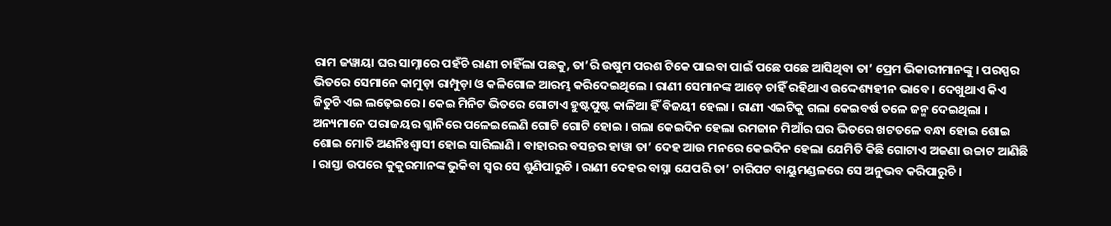ରାମ ଜୱାୟା ଘର ସାମ୍ନାରେ ପହଁଚି ରାଣୀ ଚାହିଁଲା ପଛକୁ, ତା’ରି ଉଷୁମ ପରଶ ଟିକେ ପାଇବା ପାଇଁ ପଛେ ପଛେ ଆସିଥିବା ତା’ ପ୍ରେମ ଭିକାରୀମାନଙ୍କୁ । ପରସ୍ପର ଭିତରେ ସେମାନେ କାମୁଡ଼ା ରାମ୍ପୁଡ଼ା ଓ କଳିଗୋଳ ଆରମ୍ଭ କରିଦେଇଥିଲେ । ରାଣୀ ସେମାନଙ୍କ ଆଡ଼େ ଚାହିଁ ରହିଥାଏ ଉଦ୍ଦେଶ୍ୟହୀନ ଭାବେ । ଦେଖୁଥାଏ କିଏ ଜିତୁଚି ଏଇ ଲଢ଼େଇରେ । କେଇ ମିନିଟ ଭିତରେ ଗୋଟାଏ ହୁଷ୍ଟପୁଷ୍ଟ କାଳିଆ ହିଁ ବିଜୟୀ ହେଲା । ରାଣୀ ଏଇଟିକୁ ଗଲା କେଇବର୍ଷ ତଳେ ଜନ୍ମ ଦେଇଥିଲା । ଅନ୍ୟମାନେ ପରାଜୟର ଗ୍ଳାନିରେ ପଳେଇଲେଣି ଗୋଟି ଗୋଟି ହୋଇ । ଗଲା କେଇଦିନ ହେଲା ରମଜାନ ମିଆଁର ଘର ଭିତରେ ଖଟତଳେ ବନ୍ଧା ହୋଇ ଶୋଇ ଶୋଇ ମୋତି ଅଣନିଃଶ୍ୱାସୀ ହୋଇ ସାରିଲାଣି । ବାହାରର ବସନ୍ତର ହାୱା ତା’ ଦେହ ଆଉ ମନରେ କେଇଦିନ ହେଲା ଯେମିତି କିଛି ଗୋଟାଏ ଅଜଣା ଉଚ୍ଚାଟ ଆଣିଛି । ରାସ୍ତା ଉପରେ କୁକୁରମାନଙ୍କ ଭୁକିବା ସ୍ୱର ସେ ଶୁଣିପାରୁଚି । ରାଣୀ ଦେହର ବାସ୍ନା ଯେପରି ତା’ ଚାରିପଟ ବାୟୁମଣ୍ଡଳରେ ସେ ଅନୁଭବ କରିପାରୁଚି ।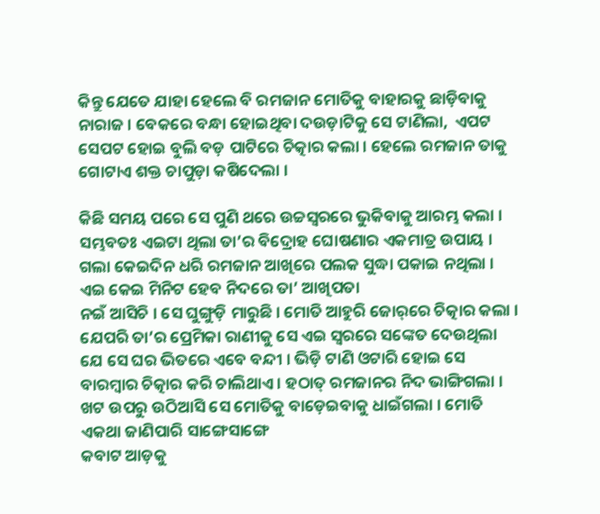କିନ୍ତୁ ଯେତେ ଯାହା ହେଲେ ବି ରମଜାନ ମୋତିକୁ ବାହାରକୁ ଛାଡ଼ିବାକୁ
ନାରାଜ । ବେକରେ ବନ୍ଧା ହୋଇଥିବା ଦଉଡ଼ାଟିକୁ ସେ ଟାଣିଲା,  ଏପଟ ସେପଟ ହୋଇ ବୁଲି ବଡ଼ ପାଟିରେ ଚିତ୍କାର କଲା । ହେଲେ ରମଜାନ ତାକୁ ଗୋଟାଏ ଶକ୍ତ ଚାପୁଡ଼ା କଷିଦେଲା ।

କିଛି ସମୟ ପରେ ସେ ପୁଣି ଥରେ ଉଚ୍ଚସ୍ୱରରେ ଭୁକିବାକୁ ଆରମ୍ଭ କଲା । ସମ୍ଭବତଃ ଏଇଟା ଥିଲା ତା’ର ବିଦ୍ରୋହ ଘୋଷଣାର ଏକମାତ୍ର ଉପାୟ । ଗଲା କେଇଦିନ ଧରି ରମଜାନ ଆଖିରେ ପଲକ ସୁଦ୍ଧା ପକାଇ ନଥିଲା । ଏଇ କେଇ ମିନିଟ ହେବ ନିଦରେ ତା’ ଆଖିପତା
ନଇଁ ଆସିଚି । ସେ ଘୁଙ୍ଗୁଡ଼ି ମାରୁଛି । ମୋତି ଆହୁରି ଜୋର୍‌ରେ ଚିତ୍କାର କଲା । ଯେପରି ତା’ର ପ୍ରେମିକା ରାଣୀକୁ ସେ ଏଇ ସ୍ୱରରେ ସଙ୍କେତ ଦେଉଥିଲା ଯେ ସେ ଘର ଭିତରେ ଏବେ ବନ୍ଦୀ । ଭିଡ଼ି ଟାଣି ଓଟାରି ହୋଇ ସେ ବାରମ୍ବାର ଚିତ୍କାର କରି ଚାଲିଥାଏ । ହଠାତ୍ ରମଜାନର ନିଦ ଭାଙ୍ଗିଗଲା । ଖଟ ଉପରୁ ଉଠିଆସି ସେ ମୋତିକୁ ବାଡ଼େଇବାକୁ ଧାଇଁଗଲା । ମୋତି ଏକଥା ଜାଣିପାରି ସାଙ୍ଗେସାଙ୍ଗେ
କବାଟ ଆଡ଼କୁ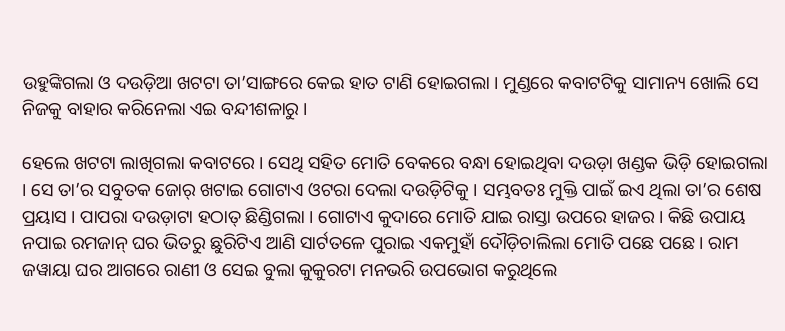ଉହୁଙ୍କିଗଲା ଓ ଦଉଡ଼ିଆ ଖଟଟା ତା’ସାଙ୍ଗରେ କେଇ ହାତ ଟାଣି ହୋଇଗଲା । ମୁଣ୍ଡରେ କବାଟଟିକୁ ସାମାନ୍ୟ ଖୋଲି ସେ ନିଜକୁ ବାହାର କରିନେଲା ଏଇ ବନ୍ଦୀଶଳାରୁ ।

ହେଲେ ଖଟଟା ଲାଖିଗଲା କବାଟରେ । ସେଥି ସହିତ ମୋତି ବେକରେ ବନ୍ଧା ହୋଇଥିବା ଦଉଡ଼ା ଖଣ୍ଡକ ଭିଡ଼ି ହୋଇଗଲା । ସେ ତା’ର ସବୁତକ ଜୋର୍ ଖଟାଇ ଗୋଟାଏ ଓଟରା ଦେଲା ଦଉଡ଼ିଟିକୁ । ସମ୍ଭବତଃ ମୁକ୍ତି ପାଇଁ ଇଏ ଥିଲା ତା’ର ଶେଷ ପ୍ରୟାସ । ପାପରା ଦଉଡ଼ାଟା ହଠାତ୍ ଛିଣ୍ଡିଗଲା । ଗୋଟାଏ କୁଦାରେ ମୋତି ଯାଇ ରାସ୍ତା ଉପରେ ହାଜର । କିଛି ଉପାୟ ନପାଇ ରମଜାନ୍ ଘର ଭିତରୁ ଛୁରିଟିଏ ଆଣି ସାର୍ଟତଳେ ପୁରାଇ ଏକମୁହାଁ ଦୌଡ଼ିଚାଲିଲା ମୋତି ପଛେ ପଛେ । ରାମ ଜୱାୟା ଘର ଆଗରେ ରାଣୀ ଓ ସେଇ ବୁଲା କୁକୁରଟା ମନଭରି ଉପଭୋଗ କରୁଥିଲେ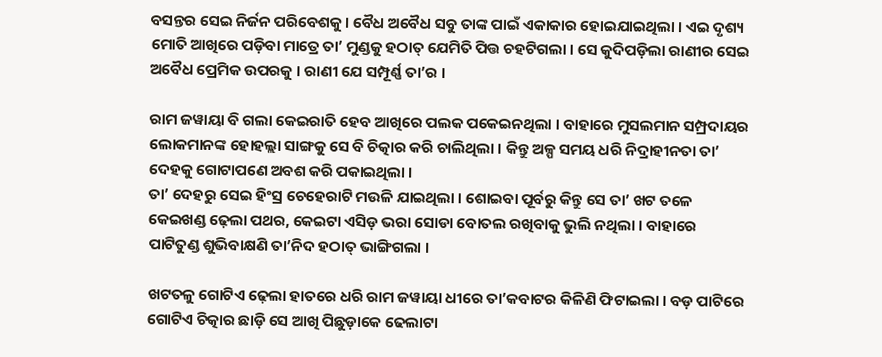ବସନ୍ତର ସେଇ ନିର୍ଜନ ପରିବେଶକୁ । ବୈଧ ଅବୈଧ ସବୁ ତାଙ୍କ ପାଇଁ ଏକାକାର ହୋଇଯାଇଥିଲା । ଏଇ ଦୃଶ୍ୟ ମୋତି ଆଖିରେ ପଡ଼ିବା ମାତ୍ରେ ତା’ ମୁଣ୍ଡକୁ ହଠାତ୍ ଯେମିତି ପିତ୍ତ ଚହଟିଗଲା । ସେ କୁଦିପଡ଼ିଲା ରାଣୀର ସେଇ ଅବୈଧ ପ୍ରେମିକ ଉପରକୁ । ରାଣୀ ଯେ ସମ୍ପୂର୍ଣ୍ଣ ତା’ର ।

ରାମ ଜୱାୟା ବି ଗଲା କେଇରାତି ହେବ ଆଖିରେ ପଲକ ପକେଇନଥିଲା । ବାହାରେ ମୁସଲମାନ ସମ୍ପ୍ରଦାୟର ଲୋକମାନଙ୍କ ହୋହଲ୍ଲା ସାଙ୍ଗକୁ ସେ ବି ଚିତ୍କାର କରି ଚାଲିଥିଲା । କିନ୍ତୁ ଅଳ୍ପ ସମୟ ଧରି ନିଦ୍ରାହୀନତା ତା’ ଦେହକୁ ଗୋଟାପଣେ ଅବଶ କରି ପକାଇଥିଲା ।
ତା’ ଦେହରୁ ସେଇ ହିଂସ୍ର ଚେହେରାଟି ମଉଳି ଯାଇଥିଲା । ଶୋଇବା ପୂର୍ବରୁ କିନ୍ତୁ ସେ ତା’ ଖଟ ତଳେ କେଇଖଣ୍ଡ ଢ଼େଲା ପଥର, କେଇଟା ଏସିଡ଼ ଭରା ସୋଡା ବୋତଲ ରଖିବାକୁ ଭୁଲି ନଥିଲା । ବାହାରେ ପାଟିତୁଣ୍ଡ ଶୁଭିବାକ୍ଷଣି ତା’ନିଦ ହଠାତ୍‌ ଭାଙ୍ଗିଗଲା ।

ଖଟତଳୁ ଗୋଟିଏ ଢ଼େଲା ହାତରେ ଧରି ରାମ ଜୱାୟା ଧୀରେ ତା’କବାଟର କିଳିଣି ଫିଟାଇଲା । ବଡ଼ ପାଟିରେ ଗୋଟିଏ ଚିତ୍କାର ଛାଡ଼ି ସେ ଆଖି ପିଛୁଡ଼ାକେ ଢେଲାଟା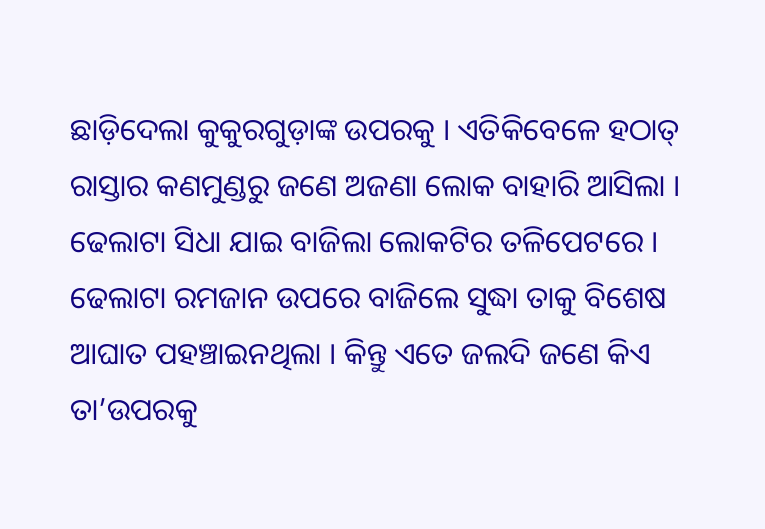ଛାଡ଼ିଦେଲା କୁକୁରଗୁଡ଼ାଙ୍କ ଉପରକୁ । ଏତିକିବେଳେ ହଠାତ୍‌ ରାସ୍ତାର କଣମୁଣ୍ଡରୁ ଜଣେ ଅଜଣା ଲୋକ ବାହାରି ଆସିଲା । ଢେଲାଟା ସିଧା ଯାଇ ବାଜିଲା ଲୋକଟିର ତଳିପେଟରେ । ଢେଲାଟା ରମଜାନ ଉପରେ ବାଜିଲେ ସୁଦ୍ଧା ତାକୁ ବିଶେଷ ଆଘାତ ପହଞ୍ଚାଇନଥିଲା । କିନ୍ତୁ ଏତେ ଜଲଦି ଜଣେ କିଏ ତା’ଉପରକୁ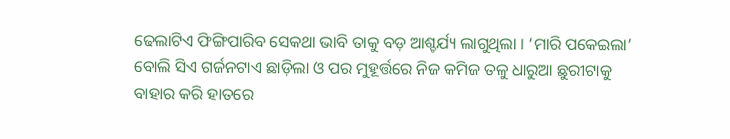ଢେଲାଟିଏ ଫିଙ୍ଗିପାରିବ ସେକଥା ଭାବି ତାକୁ ବଡ଼ ଆଶ୍ଚର୍ଯ୍ୟ ଲାଗୁଥିଲା । ‘ମାରି ପକେଇଲା’ ବୋଲି ସିଏ ଗର୍ଜନଟାଏ ଛାଡ଼ିଲା ଓ ପର ମୁହୂର୍ତ୍ତରେ ନିଜ କମିଜ ତଳୁ ଧାରୁଆ ଛୁରୀଟାକୁ ବାହାର କରି ହାତରେ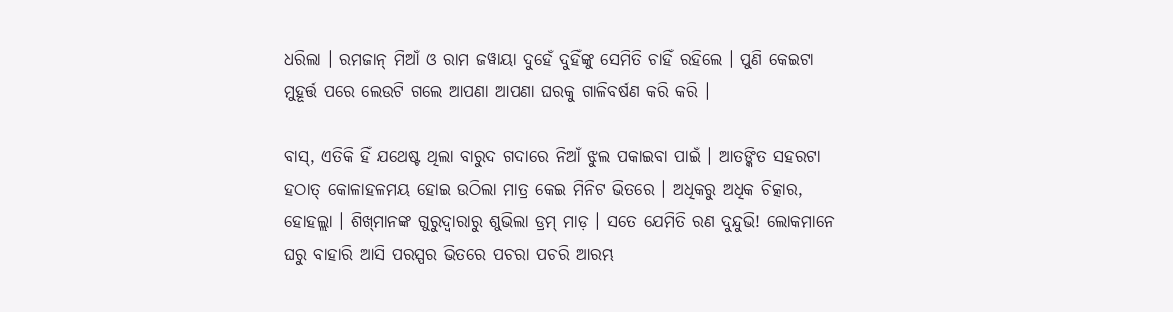ଧରିଲା । ରମଜାନ୍ ମିଆଁ ଓ ରାମ ଜୱାୟା ଦୁହେଁ ଦୁହିଁଙ୍କୁ ସେମିତି ଚାହିଁ ରହିଲେ । ପୁଣି କେଇଟା ମୁହୂର୍ତ୍ତ ପରେ ଲେଉଟି ଗଲେ ଆପଣା ଆପଣା ଘରକୁ ଗାଳିବର୍ଷଣ କରି କରି ।

ବାସ୍‌, ଏତିକି ହିଁ ଯଥେଷ୍ଟ ଥିଲା ବାରୁଦ ଗଦାରେ ନିଆଁ ଝୁଲ ପକାଇବା ପାଇଁ । ଆତଙ୍କିତ ସହରଟା ହଠାତ୍ କୋଳାହଳମୟ ହୋଇ ଉଠିଲା ମାତ୍ର କେଇ ମିନିଟ ଭିତରେ । ଅଧିକରୁ ଅଧିକ ଚିତ୍କାର, ହୋହଲ୍ଲା । ଶିଖ୍‍ମାନଙ୍କ ଗୁରୁଦ୍ୱାରାରୁ ଶୁଭିଲା ଡ୍ରମ୍‌ ମାଡ଼ । ସତେ ଯେମିତି ରଣ ଦୁନ୍ଦୁଭି! ଲୋକମାନେ ଘରୁ ବାହାରି ଆସି ପରସ୍ପର ଭିତରେ ପଚରା ପଚରି ଆରମ୍ଭ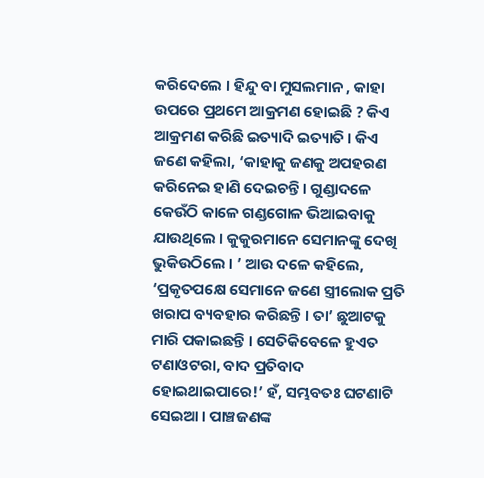କରିଦେଲେ । ହିନ୍ଦୁ ବା ମୁସଲମାନ , କାହା ଉପରେ ପ୍ରଥମେ ଆକ୍ରମଣ ହୋଇଛି ? କିଏ ଆକ୍ରମଣ କରିଛି ଇତ୍ୟାଦି ଇତ୍ୟାତି । କିଏ ଜଣେ କହିଲା, ‘କାହାକୁ ଜଣକୁ ଅପହରଣ କରିନେଇ ହାଣି ଦେଇଚନ୍ତି । ଗୁଣ୍ଡାଦଳେ କେଉଁଠି କାଳେ ଗଣ୍ଡଗୋଳ ଭିଆଇବାକୁ ଯାଉଥିଲେ । କୁକୁରମାନେ ସେମାନଙ୍କୁ ଦେଖି ଭୁକିଉଠିଲେ । ’ ଆଉ ଦଳେ କହିଲେ,  ‘ପ୍ରକୃତପକ୍ଷେ ସେମାନେ ଜଣେ ସ୍ତ୍ରୀଲୋକ ପ୍ରତି ଖରାପ ବ୍ୟବହାର କରିଛନ୍ତି । ତା’ ଛୁଆଟକୁ ମାରି ପକାଇଛନ୍ତି । ସେତିକିବେଳେ ହୁଏତ ଟଣାଓଟରା, ବାଦ ପ୍ରତିବାଦ ହୋଇଥାଇପାରେ!’ ହଁ, ସମ୍ଭବତଃ ଘଟଣାଟି ସେଇଆ । ପାଞ୍ଚଜଣଙ୍କ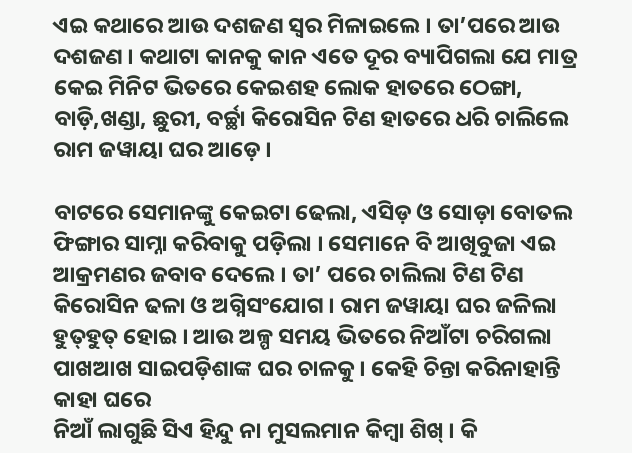ଏଇ କଥାରେ ଆଉ ଦଶଜଣ ସ୍ୱର ମିଳାଇଲେ । ତା’ପରେ ଆଉ ଦଶଜଣ । କଥାଟା କାନକୁ କାନ ଏତେ ଦୂର ବ୍ୟାପିଗଲା ଯେ ମାତ୍ର କେଇ ମିନିଟ ଭିତରେ କେଇଶହ ଲୋକ ହାତରେ ଠେଙ୍ଗା, ବାଡ଼ି,ଖଣ୍ଡା, ଛୁରୀ, ବର୍ଚ୍ଛା କିରୋସିନ ଟିଣ ହାତରେ ଧରି ଚାଲିଲେ ରାମ ଜୱାୟା ଘର ଆଡ଼େ ।

ବାଟରେ ସେମାନଙ୍କୁ କେଇଟା ଢେଲା, ଏସିଡ଼ ଓ ସୋଡ଼ା ବୋତଲ ଫିଙ୍ଗାର ସାମ୍ନା କରିବାକୁ ପଡ଼ିଲା । ସେମାନେ ବି ଆଖିବୁଜା ଏଇ ଆକ୍ରମଣର ଜବାବ ଦେଲେ । ତା’ ପରେ ଚାଲିଲା ଟିଣ ଟିଣ କିରୋସିନ ଢଳା ଓ ଅଗ୍ନିସଂଯୋଗ । ରାମ ଜୱାୟା ଘର ଜଳିଲା ହୁତ୍‌ହୁତ୍ ହୋଇ । ଆଉ ଅଳ୍ପ ସମୟ ଭିତରେ ନିଆଁଟା ଚରିଗଲା ପାଖଆଖ ସାଇପଡ଼ିଶାଙ୍କ ଘର ଚାଳକୁ । କେହି ଚିନ୍ତା କରିନାହାନ୍ତି କାହା ଘରେ
ନିଆଁ ଲାଗୁଛି ସିଏ ହିନ୍ଦୁ ନା ମୁସଲମାନ କିମ୍ବା ଶିଖ୍ । କି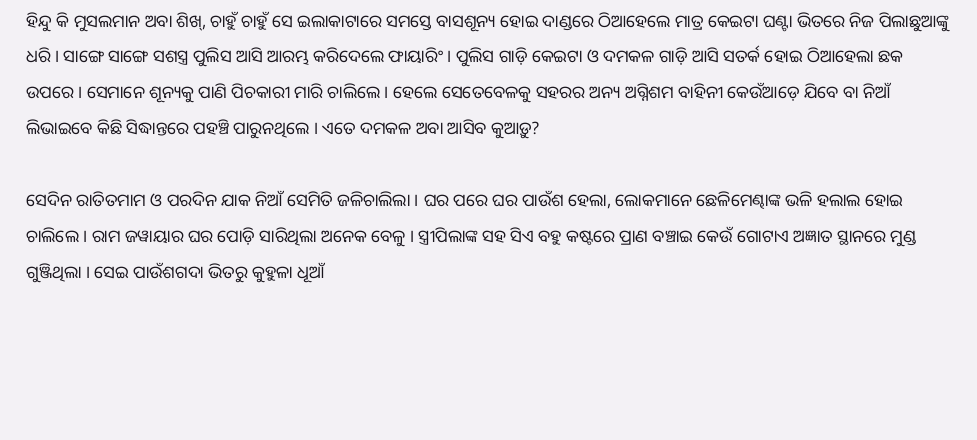ହିନ୍ଦୁ କି ମୁସଲମାନ ଅବା ଶିଖ୍‌, ଚାହୁଁ ଚାହୁଁ ସେ ଇଲାକାଟାରେ ସମସ୍ତେ ବାସଶୂନ୍ୟ ହୋଇ ଦାଣ୍ଡରେ ଠିଆହେଲେ ମାତ୍ର କେଇଟା ଘଣ୍ଟା ଭିତରେ ନିଜ ପିଲାଛୁଆଙ୍କୁ ଧରି । ସାଙ୍ଗେ ସାଙ୍ଗେ ସଶସ୍ତ୍ର ପୁଲିସ ଆସି ଆରମ୍ଭ କରିଦେଲେ ଫାୟାରିଂ । ପୁଲିସ ଗାଡ଼ି କେଇଟା ଓ ଦମକଳ ଗାଡ଼ି ଆସି ସତର୍କ ହୋଇ ଠିଆହେଲା ଛକ ଉପରେ । ସେମାନେ ଶୂନ୍ୟକୁ ପାଣି ପିଚକାରୀ ମାରି ଚାଲିଲେ । ହେଲେ ସେତେବେଳକୁ ସହରର ଅନ୍ୟ ଅଗ୍ନିଶମ ବାହିନୀ କେଉଁଆଡ଼େ ଯିବେ ବା ନିଆଁ ଲିଭାଇବେ କିଛି ସିଦ୍ଧାନ୍ତରେ ପହଞ୍ଚି ପାରୁନଥିଲେ । ଏତେ ଦମକଳ ଅବା ଆସିବ କୁଆଡ଼ୁ?

ସେଦିନ ରାତିତମାମ ଓ ପରଦିନ ଯାକ ନିଆଁ ସେମିତି ଜଳିଚାଲିଲା । ଘର ପରେ ଘର ପାଉଁଶ ହେଲା, ଲୋକମାନେ ଛେଳିମେଣ୍ଢାଙ୍କ ଭଳି ହଲାଲ ହୋଇ ଚାଲିଲେ । ରାମ ଜୱାୟାର ଘର ପୋଡ଼ି ସାରିଥିଲା ଅନେକ ବେଳୁ । ସ୍ତ୍ରୀପିଲାଙ୍କ ସହ ସିଏ ବହୁ କଷ୍ଟରେ ପ୍ରାଣ ବଞ୍ଚାଇ କେଉଁ ଗୋଟାଏ ଅଜ୍ଞାତ ସ୍ଥାନରେ ମୁଣ୍ଡ ଗୁଞ୍ଜିଥିଲା । ସେଇ ପାଉଁଶଗଦା ଭିତରୁ କୁହୁଳା ଧୂଆଁ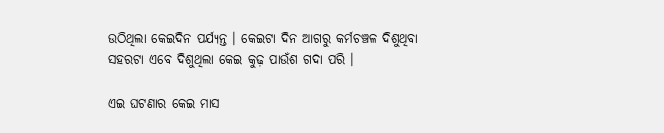ଉଠିଥିଲା କେଇଦିନ ପର୍ଯ୍ୟନ୍ତ । କେଇଟା ଦିନ ଆଗରୁ କର୍ମଚଞ୍ଚଳ ଦିଶୁଥିବା ସହରଟା ଏବେ ଦିଶୁଥିଲା କେଇ କୁଢ଼ ପାଉଁଶ ଗଦା ପରି ।

ଏଇ ଘଟଣାର କେଇ ମାସ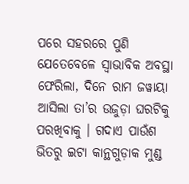ପରେ ସହରରେ ପୁଣି ଯେତେବେଳେ ସ୍ୱାଭାବିକ ଅବସ୍ଥା ଫେରିଲା, ଦିନେ ରାମ ଜୱାୟା ଆସିଲା ତା’ର ଉଜୁଡ଼ା ଘରଟିକୁ ପରଖିବାକୁ । ଗଦାଏ ପାଉଁଶ ଭିତରୁ ଇଟା କାନ୍ଥଗୁଡ଼ାକ ମୁଣ୍ଡ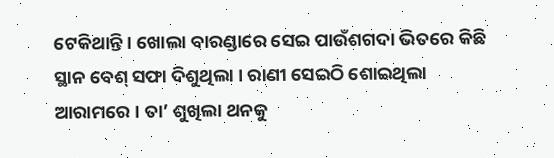ଟେକିଥାନ୍ତି । ଖୋଲା ବାରଣ୍ଡାରେ ସେଇ ପାଉଁଶଗଦା ଭିତରେ କିଛି ସ୍ଥାନ ବେଶ୍ ସଫା ଦିଶୁଥିଲା । ରାଣୀ ସେଇଠି ଶୋଇଥିଲା ଆରାମରେ । ତା’ ଶୁଖିଲା ଥନକୁ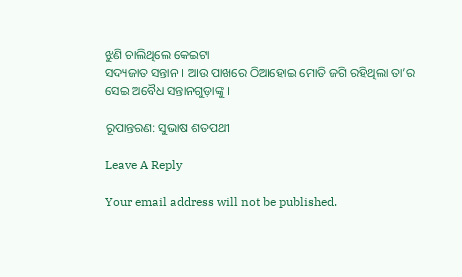ଝୁଣି ଚାଲିଥିଲେ କେଇଟା
ସଦ୍ୟଜାତ ସନ୍ତାନ । ଆଉ ପାଖରେ ଠିଆହୋଇ ମୋତି ଜଗି ରହିଥିଲା ତା’ର ସେଇ ଅବୈଧ ସନ୍ତାନଗୁଡ଼ାଙ୍କୁ ।

ରୂପାନ୍ତରଣ: ସୁଭାଷ ଶତପଥୀ

Leave A Reply

Your email address will not be published.